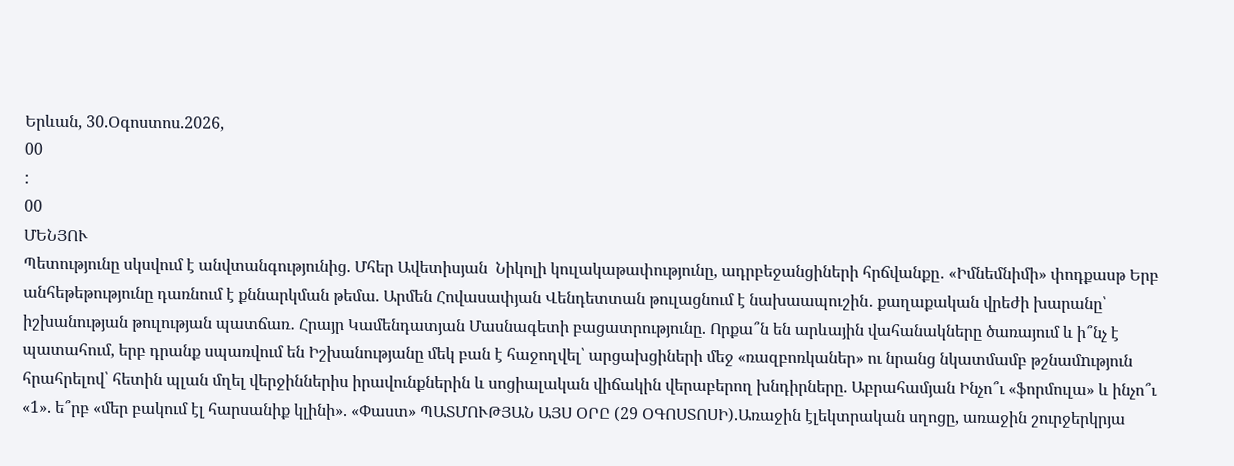Երևան, 30.Օգոստոս.2026,
00
:
00
ՄԵՆՅՈՒ
Պետությունը սկսվում է անվտանգությունից. Մհեր Ավետիսյան  Նիկոլի կուլակաթափությունը, ադրբեջանցիների հրճվանքը․ «Իմնեմնիմի» փոդքասթ Երբ անհեթեթությունը դառնում է քննարկման թեմա. Արմեն Հովասափյան Վենդետտան թուլացնում է նախաապուշին․ քաղաքական վրեժի խարանը՝ իշխանության թուլության պատճառ․ Հրայր Կամենդատյան Մասնագետի բացատրությունը. Որքա՞ն են արևային վահանակները ծառայում և ի՞նչ է պատահում, երբ դրանք սպառվում են Իշխանությանը մեկ բան է հաջողվել՝ արցախցիների մեջ «ռազբոռկաներ» ու նրանց նկատմամբ թշնամnւթյուն հրահրելով՝ հետին պլան մղել վերջիններիս իրավունքներին և սոցիալական վիճակին վերաբերող խնդիրները. Աբրահամյան Ինչո՞ւ «ֆորմուլա» և ինչո՞ւ «1». ե՞րբ «մեր բակում էլ հարսանիք կլինի». «Փաստ» ՊԱՏՄՈՒԹՅԱՆ ԱՅՍ ՕՐԸ (29 ՕԳՈՍՏՈՍԻ).Առաջին էլեկտրական սղոցը, առաջին շուրջերկրյա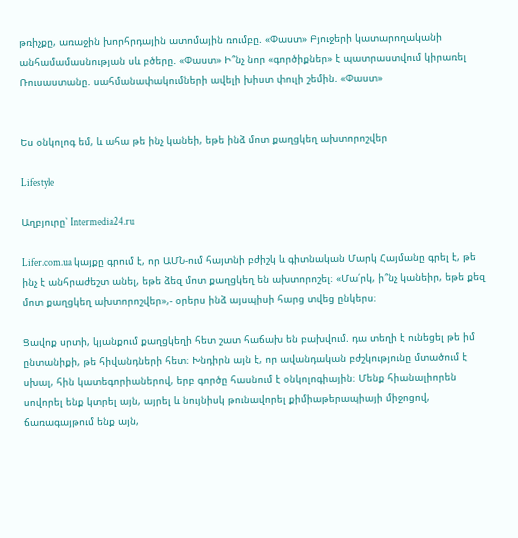թռիչքը, առաջին խորհրդային ատոմային ռումբը. «Փաստ» Բյուջերի կատարողականի անհամամասնության սև բծերը. «Փաստ» Ի՞նչ նոր «գործիքներ» է պատրաստվում կիրառել Ռուսաստանը. սահմանափակումների ավելի խիստ փուլի շեմին. «Փաստ»


Ես օնկոլոգ եմ, և ահա թե ինչ կանեի, եթե ինձ մոտ քաղցկեղ ախտորոշվեր

Lifestyle

Աղբյուրը՝ Intermedia24.ru

Lifer.com.ua կայքը գրում է, որ ԱՄՆ-ում հայտնի բժիշկ և գիտնական Մարկ Հայմանը գրել է, թե ինչ է անհրաժեշտ անել, եթե ձեզ մոտ քաղցկեղ են ախտորոշել։ «Մա՛րկ, ի՞նչ կանեիր, եթե քեզ մոտ քաղցկեղ ախտորոշվեր»,- օրերս ինձ այսպիսի հարց տվեց ընկերս։

Ցավոք սրտի, կյանքում քաղցկեղի հետ շատ հաճախ են բախվում. դա տեղի է ունեցել թե իմ ընտանիքի, թե հիվանդների հետ։ Խնդիրն այն է, որ ավանդական բժշկությունը մտածում է սխալ, հին կատեգորիաներով, երբ գործը հասնում է օնկոլոգիային։ Մենք հիանալիորեն սովորել ենք կտրել այն, այրել և նույնիսկ թունավորել քիմիաթերապիայի միջոցով, ճառագայթում ենք այն,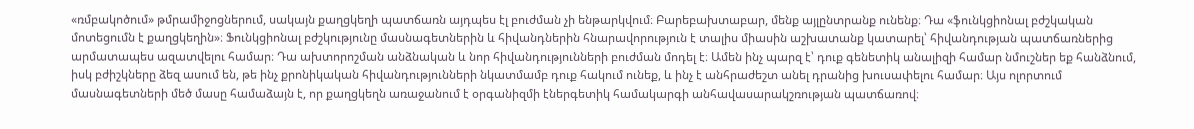«ռմբակոծում» թմրամիջոցներում, սակայն քաղցկեղի պատճառն այդպես էլ բուժման չի ենթարկվում։ Բարեբախտաբար, մենք այլընտրանք ունենք։ Դա «ֆունկցիոնալ բժշկական մոտեցումն է քաղցկեղին»։ Ֆունկցիոնալ բժշկությունը մասնագետներին և հիվանդներին հնարավորություն է տալիս միասին աշխատանք կատարել՝ հիվանդության պատճառներից արմատապես ազատվելու համար։ Դա ախտորոշման անձնական և նոր հիվանդությունների բուժման մոդել է։ Ամեն ինչ պարզ է՝ դուք գենետիկ անալիզի համար նմուշներ եք հանձնում, իսկ բժիշկները ձեզ ասում են, թե ինչ քրոնիկական հիվանդությունների նկատմամբ դուք հակում ունեք, և ինչ է անհրաժեշտ անել դրանից խուսափելու համար։ Այս ոլորտում մասնագետների մեծ մասը համաձայն է, որ քաղցկեղն առաջանում է օրգանիզմի էներգետիկ համակարգի անհավասարակշռության պատճառով։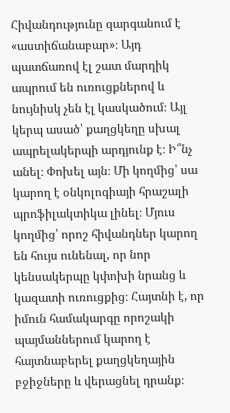Հիվանդությունը զարգանում է «աստիճանաբար»։ Այդ պատճառով էլ շատ մարդիկ ապրում են ուռուցքներով և նույնիսկ չեն էլ կասկածում։ Այլ կերպ ասած՝ քաղցկեղը սխալ ապրելակերպի արդյունք է։ Ի՞նչ անել։ Փոխել այն։ Մի կողմից՝ սա կարող է օնկոլոգիայի հրաշալի պրոֆիլակտիկա լինել։ Մյուս կողմից՝ որոշ հիվանդներ կարող են հույս ունենալ, որ նոր կենսակերպը կփոխի նրանց և կազատի ուռուցքից։ Հայտնի է, որ իմուն համակարգը որոշակի պայմաններում կարող է հայտնաբերել քաղցկեղային բջիջները և վերացնել դրանք։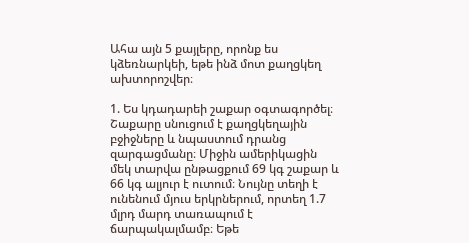Ահա այն 5 քայլերը, որոնք ես կձեռնարկեի, եթե ինձ մոտ քաղցկեղ ախտորոշվեր։

1. Ես կդադարեի շաքար օգտագործել։ Շաքարը սնուցում է քաղցկեղային բջիջները և նպաստում դրանց զարգացմանը։ Միջին ամերիկացին մեկ տարվա ընթացքում 69 կգ շաքար և 66 կգ ալյուր է ուտում։ Նույնը տեղի է ունենում մյուս երկրներում, որտեղ 1.7 մլրդ մարդ տառապում է ճարպակալմամբ։ Եթե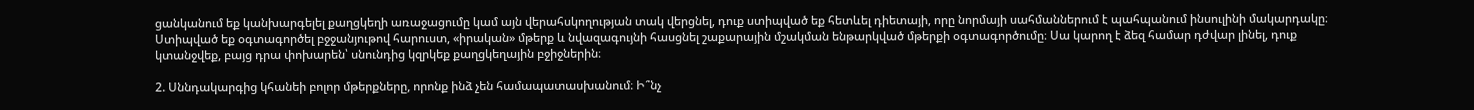ցանկանում եք կանխարգելել քաղցկեղի առաջացումը կամ այն վերահսկողության տակ վերցնել, դուք ստիպված եք հետևել դիետայի, որը նորմայի սահմաններում է պահպանում ինսուլինի մակարդակը։ Ստիպված եք օգտագործել բջջանյութով հարուստ, «իրական» մթերք և նվազագույնի հասցնել շաքարային մշակման ենթարկված մթերքի օգտագործումը։ Սա կարող է ձեզ համար դժվար լինել, դուք կտանջվեք, բայց դրա փոխարեն՝ սնունդից կզրկեք քաղցկեղային բջիջներին։

2. Սննդակարգից կհանեի բոլոր մթերքները, որոնք ինձ չեն համապատասխանում։ Ի՞նչ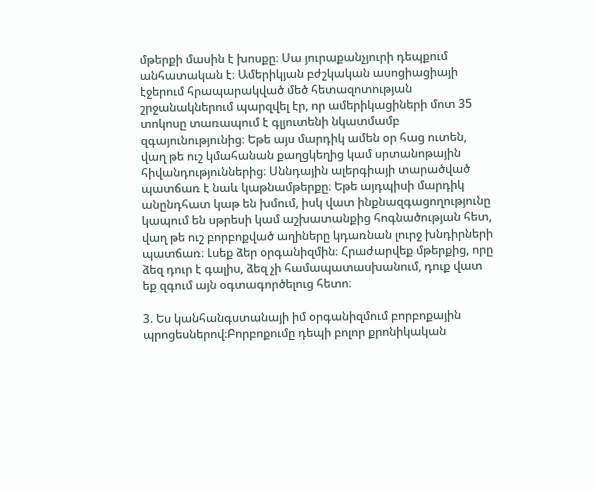մթերքի մասին է խոսքը։ Սա յուրաքանչյուրի դեպքում անհատական է։ Ամերիկյան բժշկական ասոցիացիայի էջերում հրապարակված մեծ հետազոտության շրջանակներում պարզվել էր, որ ամերիկացիների մոտ 35 տոկոսը տառապում է գլյուտենի նկատմամբ զգայունությունից։ Եթե այս մարդիկ ամեն օր հաց ուտեն, վաղ թե ուշ կմահանան քաղցկեղից կամ սրտանոթային հիվանդություններից։ Սննդային ալերգիայի տարածված պատճառ է նաև կաթնամթերքը։ Եթե այդպիսի մարդիկ անընդհատ կաթ են խմում, իսկ վատ ինքնազգացողությունը կապում են սթրեսի կամ աշխատանքից հոգնածության հետ, վաղ թե ուշ բորբոքված աղիները կդառնան լուրջ խնդիրների պատճառ։ Լսեք ձեր օրգանիզմին։ Հրաժարվեք մթերքից, որը ձեզ դուր է գալիս, ձեզ չի համապատասխանում, դուք վատ եք զգում այն օգտագործելուց հետո։

3. Ես կանհանգստանայի իմ օրգանիզմում բորբոքային պրոցեսներով։Բորբոքումը դեպի բոլոր քրոնիկական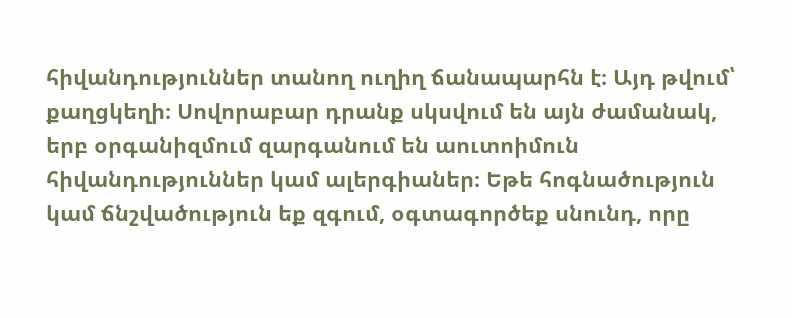հիվանդություններ տանող ուղիղ ճանապարհն է։ Այդ թվում՝ քաղցկեղի։ Սովորաբար դրանք սկսվում են այն ժամանակ, երբ օրգանիզմում զարգանում են աուտոիմուն հիվանդություններ կամ ալերգիաներ։ Եթե հոգնածություն կամ ճնշվածություն եք զգում, օգտագործեք սնունդ, որը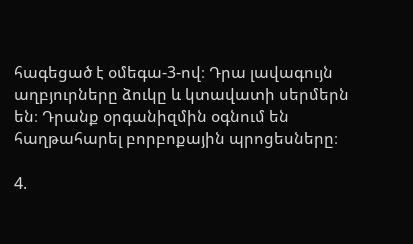հագեցած է օմեգա-3-ով։ Դրա լավագույն աղբյուրները ձուկը և կտավատի սերմերն են։ Դրանք օրգանիզմին օգնում են հաղթահարել բորբոքային պրոցեսները։

4.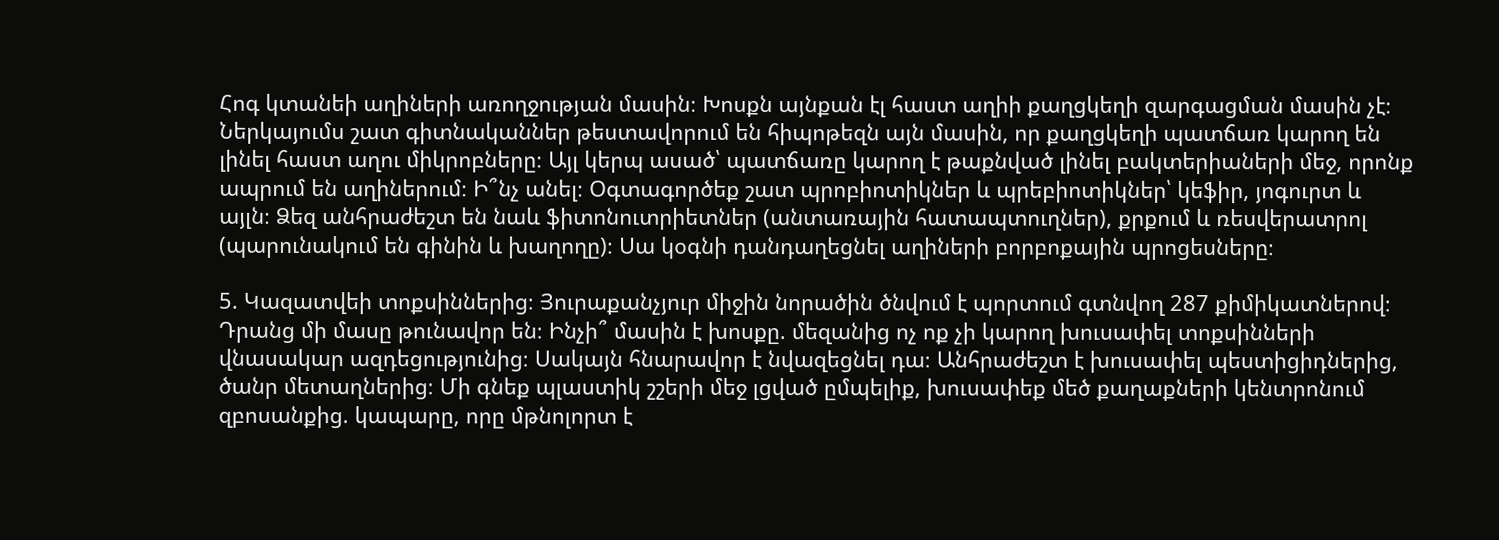Հոգ կտանեի աղիների առողջության մասին։ Խոսքն այնքան էլ հաստ աղիի քաղցկեղի զարգացման մասին չէ։ Ներկայումս շատ գիտնականներ թեստավորում են հիպոթեզն այն մասին, որ քաղցկեղի պատճառ կարող են լինել հաստ աղու միկրոբները։ Այլ կերպ ասած՝ պատճառը կարող է թաքնված լինել բակտերիաների մեջ, որոնք ապրում են աղիներում։ Ի՞նչ անել։ Օգտագործեք շատ պրոբիոտիկներ և պրեբիոտիկներ՝ կեֆիր, յոգուրտ և այլն։ Ձեզ անհրաժեշտ են նաև ֆիտոնուտրիետներ (անտառային հատապտուղներ), քրքում և ռեսվերատրոլ (պարունակում են գինին և խաղողը)։ Սա կօգնի դանդաղեցնել աղիների բորբոքային պրոցեսները։

5. Կազատվեի տոքսիններից։ Յուրաքանչյուր միջին նորածին ծնվում է պորտում գտնվող 287 քիմիկատներով։ Դրանց մի մասը թունավոր են։ Ինչի՞ մասին է խոսքը. մեզանից ոչ ոք չի կարող խուսափել տոքսինների վնասակար ազդեցությունից։ Սակայն հնարավոր է նվազեցնել դա։ Անհրաժեշտ է խուսափել պեստիցիդներից, ծանր մետաղներից։ Մի գնեք պլաստիկ շշերի մեջ լցված ըմպելիք, խուսափեք մեծ քաղաքների կենտրոնում զբոսանքից. կապարը, որը մթնոլորտ է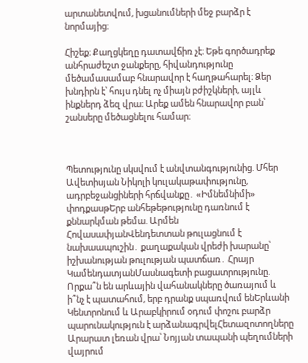արտանետվում, խցանումների մեջ բարձր է նորմայից։

Հիշեք։ Քաղցկեղը դատավճիռ չէ։ Եթե գործադրեք անհրաժեշտ ջանքերը, հիվանդությունը մեծամասամաբ հնարավոր է հաղթահարել։ Ձեր խնդիրն է՝ հույս դնել ոչ միայն բժիշկների, այլև ինքներդ ձեզ վրա։ Արեք ամեն հնարավոր բան՝ շանսերը մեծացնելու համար։



Պետությունը սկսվում է անվտանգությունից. Մհեր Ավետիսյան Նիկոլի կուլակաթափությունը, ադրբեջանցիների հրճվանքը․ «Իմնեմնիմի» փոդքասթԵրբ անհեթեթությունը դառնում է քննարկման թեմա. Արմեն ՀովասափյանՎենդետտան թուլացնում է նախաապուշին․ քաղաքական վրեժի խարանը՝ իշխանության թուլության պատճառ․ Հրայր ԿամենդատյանՄասնագետի բացատրությունը. Որքա՞ն են արևային վահանակները ծառայում և ի՞նչ է պատահում, երբ դրանք սպառվում ենԵրևանի Կենտրոնում և Արաբկիրում օդում փոշու բարձր պարունակություն է արձանագրվելՀետազոտողները Արարատ լեռան վրա՝ Նոյյան տապանի պեղումների վայրում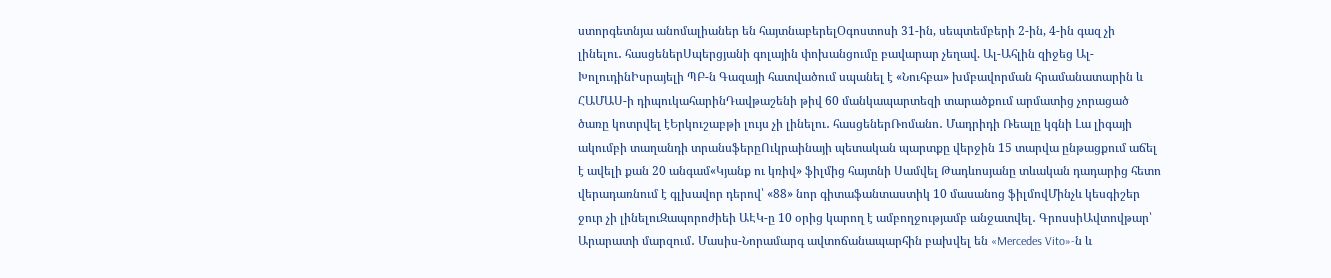ստորգետնյա անոմալիաներ են հայտնաբերելՕգոստոսի 31-ին, սեպտեմբերի 2-ին, 4-ին գազ չի լինելու․ հասցեներՍպերցյանի գոլային փոխանցումը բավարար չեղավ. Ալ-Ահլին զիջեց Ալ-ԽոլուդինԻսրայելի ՊԲ-ն Գազայի հատվածում սպանել է «Նուհբա» խմբավորման հրամանատարին և ՀԱՄԱՍ-ի դիպուկահարինԴավթաշենի թիվ 60 մանկապարտեզի տարածքում արմատից չորացած ծառը կոտրվել էԵրկուշաբթի լույս չի լինելու․ հասցեներՌոմանո․ Մադրիդի Ռեալը կգնի Լա լիգայի ակումբի տաղանդի տրանսֆերըՈւկրաինայի պետական պարտքը վերջին 15 տարվա ընթացքում աճել է ավելի քան 20 անգամ«Կյանք ու կռիվ» ֆիլմից հայտնի Սամվել Թադևոսյանը տևական դադարից հետո վերադառնում է գլխավոր դերով՝ «88» նոր գիտաֆանտաստիկ 10 մասանոց ֆիլմովՄինչև կեսգիշեր ջուր չի լինելուԶապորոժիեի ԱԷԿ-ը 10 օրից կարող է ամբողջությամբ անջատվել․ ԳրոսսիԱվտովթար՝ Արարատի մարզում․ Մասիս-Նորամարգ ավտոճանապարհին բախվել են «Mercedes Vito»-ն և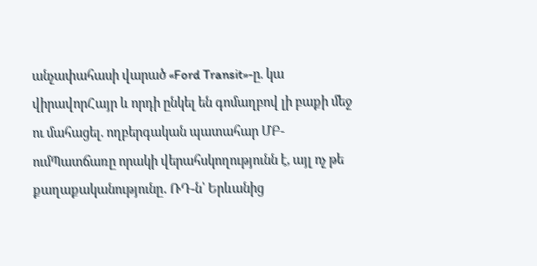անչափահասի վարած «Ford Transit»-ը. կա վիրավորՀայր և որդի ընկել են գոմաղբով լի բաքի մեջ ու մահացել. ողբերգական պատահար ՄԲ-ումՊատճառը որակի վերահսկողությունն է, այլ ոչ թե քաղաքականությունը․ ՌԴ-ն՝ Երևանից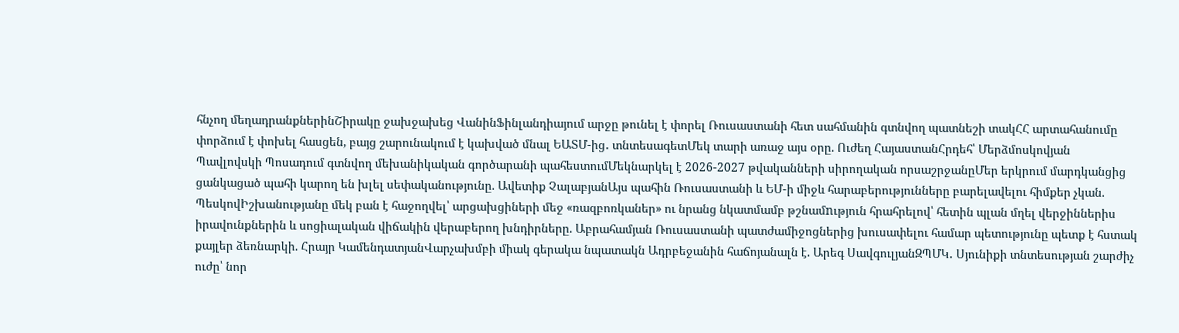հնչող մեղադրանքներինՇիրակը ջախջախեց ՎանինՖինլանդիայում արջը թունել է փորել Ռուսաստանի հետ սահմանին գտնվող պատնեշի տակՀՀ արտահանումը փորձում է փոխել հասցեն, բայց շարունակում է կախված մնալ ԵԱՏՄ-ից․ տնտեսագետՄեկ տարի առաջ այս օրը. Ուժեղ ՀայաստանՀրդեհ՝ Մերձմոսկովյան Պավլովսկի Պոսադում գտնվող մեխանիկական գործարանի պահեստումՄեկնարկել է 2026-2027 թվականների սիրողական որսաշրջանըՄեր երկրում մարդկանցից ցանկացած պահի կարող են խլել սեփականությունը. Ավետիք ՉալաբյանԱյս պահին Ռուսաստանի և ԵՄ-ի միջև հարաբերությունները բարելավելու հիմքեր չկան. ՊեսկովԻշխանությանը մեկ բան է հաջողվել՝ արցախցիների մեջ «ռազբոռկաներ» ու նրանց նկատմամբ թշնամnւթյուն հրահրելով՝ հետին պլան մղել վերջիններիս իրավունքներին և սոցիալական վիճակին վերաբերող խնդիրները. Աբրահամյան Ռուսաստանի պատժամիջոցներից խուսափելու համար պետությունը պետք է հստակ քայլեր ձեռնարկի. Հրայր ԿամենդատյանՎարչախմբի միակ գերակա նպատակն Ադրբեջանին հաճոյանալն է. Արեգ ՍավգուլյանԶՊՄԿ․ Սյունիքի տնտեսության շարժիչ ուժը՝ նոր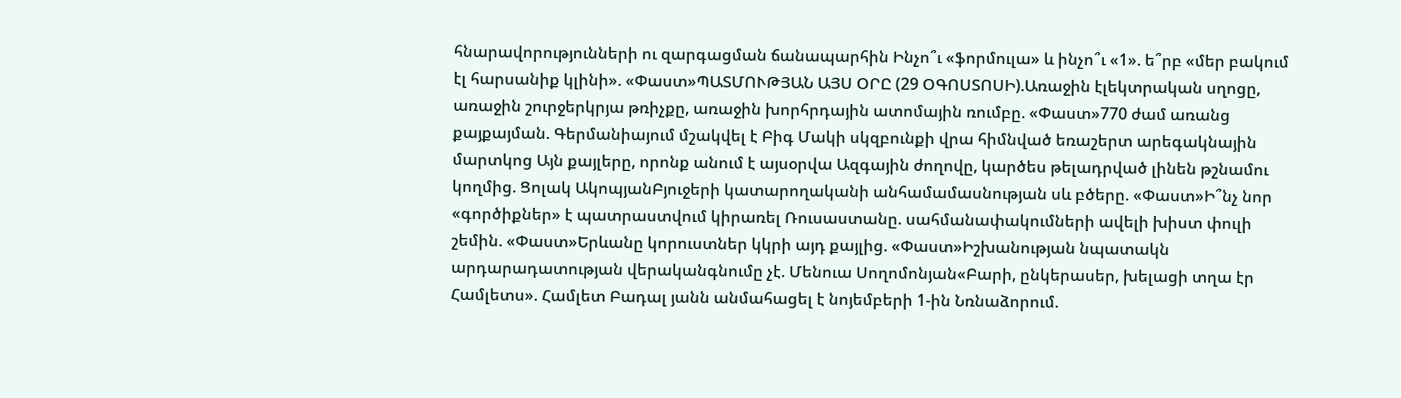հնարավորությունների ու զարգացման ճանապարհին Ինչո՞ւ «ֆորմուլա» և ինչո՞ւ «1». ե՞րբ «մեր բակում էլ հարսանիք կլինի». «Փաստ»ՊԱՏՄՈՒԹՅԱՆ ԱՅՍ ՕՐԸ (29 ՕԳՈՍՏՈՍԻ).Առաջին էլեկտրական սղոցը, առաջին շուրջերկրյա թռիչքը, առաջին խորհրդային ատոմային ռումբը. «Փաստ»770 ժամ առանց քայքայման. Գերմանիայում մշակվել է Բիգ Մակի սկզբունքի վրա հիմնված եռաշերտ արեգակնային մարտկոց Այն քայլերը, որոնք անում է այսօրվա Ազգային ժողովը, կարծես թելադրված լինեն թշնամու կողմից. Ցոլակ ԱկոպյանԲյուջերի կատարողականի անհամամասնության սև բծերը. «Փաստ»Ի՞նչ նոր «գործիքներ» է պատրաստվում կիրառել Ռուսաստանը. սահմանափակումների ավելի խիստ փուլի շեմին. «Փաստ»Երևանը կորուստներ կկրի այդ քայլից. «Փաստ»Իշխանության նպատակն արդարադատության վերականգնումը չէ. Մենուա Սողոմոնյան«Բարի, ընկերասեր, խելացի տղա էր Համլետս». Համլետ Բադալ յանն անմահացել է նոյեմբերի 1-ին Նռնաձորում.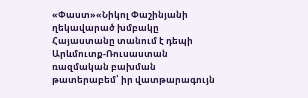«Փաստ»«Նիկոլ Փաշինյանի ղեկավարած խմբակը Հայաստանը տանում է դեպի Արևմուտք-Ռուսաստան ռազմական բախման թատերաբեմ՝ իր վատթարագույն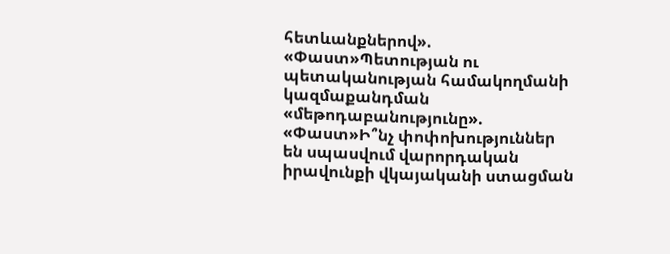հետևանքներով». «Փաստ»Պետության ու պետականության համակողմանի կազմաքանդման «մեթոդաբանությունը». «Փաստ»Ի՞նչ փոփոխություններ են սպասվում վարորդական իրավունքի վկայականի ստացման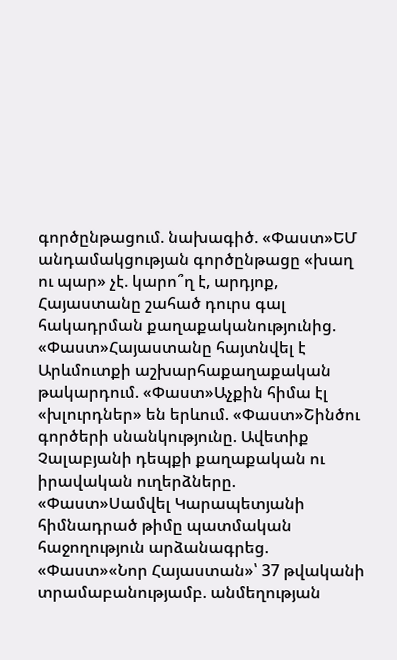գործընթացում. նախագիծ. «Փաստ»ԵՄ անդամակցության գործընթացը «խաղ ու պար» չէ. կարո՞ղ է, արդյոք, Հայաստանը շահած դուրս գալ հակադրման քաղաքականությունից. «Փաստ»Հայաստանը հայտնվել է Արևմուտքի աշխարհաքաղաքական թակարդում. «Փաստ»Աչքին հիմա էլ «խլուրդներ» են երևում. «Փաստ»Շինծու գործերի սնանկությունը. Ավետիք Չալաբյանի դեպքի քաղաքական ու իրավական ուղերձները. «Փաստ»Սամվել Կարապետյանի հիմնադրած թիմը պատմական հաջողություն արձանագրեց. «Փաստ»«Նոր Հայաստան»՝ 37 թվականի տրամաբանությամբ. անմեղության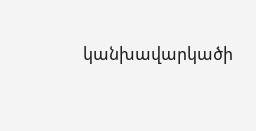կանխավարկածի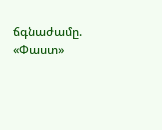ճգնաժամը. «Փաստ»